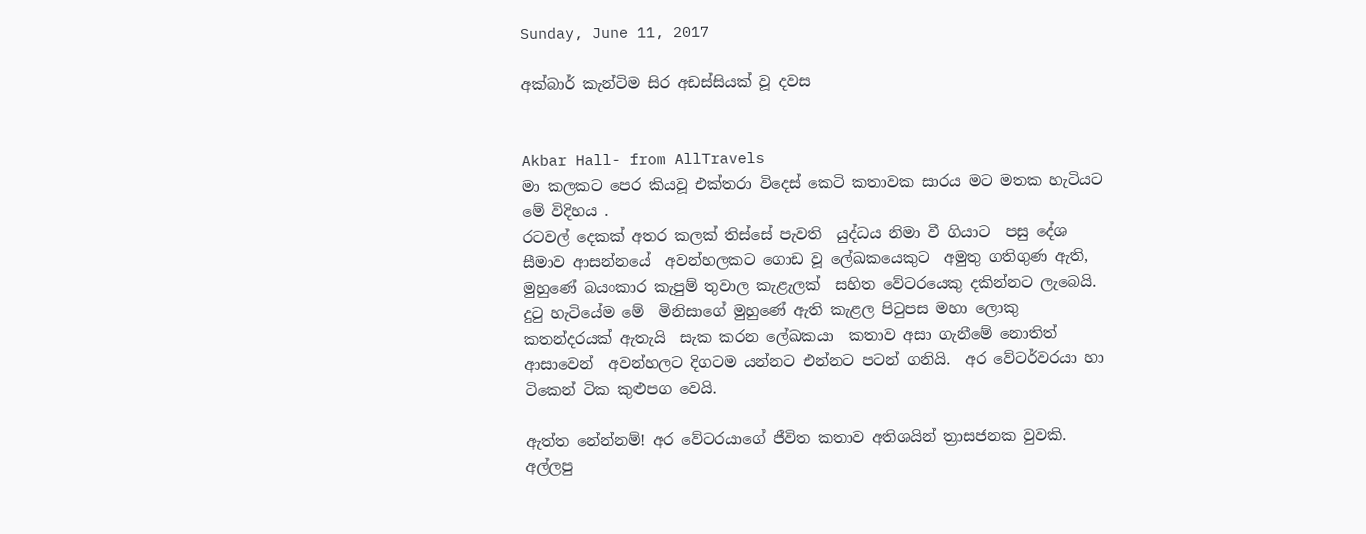Sunday, June 11, 2017

අක්බාර් කැන්ටිම සිර අඩස්සියක් වූ දවස


Akbar Hall- from AllTravels
මා කලකට පෙර කියවූ එක්තරා විදෙස් කෙටි කතාවක සාරය මට මතක හැටියට මේ විදිහය .
රටවල් දෙකක් අතර කලක් තිස්සේ පැවති  යුද්ධය නිමා වී ගියාට  පසු දේශ සීමාව ආසන්නයේ  අවන්හලකට ගොඩ වූ ලේඛකයෙකුට  අමුතු ගතිගුණ ඇති, මුහුණේ බයංකාර කැපුම් තුවාල කැළැලක්  සහිත වේටරයෙකු දකින්නට ලැබෙයි. දුටු හැටියේම මේ  මිනිසාගේ මුහුණේ ඇති කැළල පිටුපස මහා ලොකු  කතන්දරයක් ඇතැයි  සැක කරන ලේඛකයා  කතාව අසා ගැනීමේ නොතිත් ආසාවෙන්  අවන්හලට දිගටම යන්නට එන්නට පටන් ගනියි.  අර වේටර්වරයා හා ටිකෙන් ටික කුළුපග වෙයි.

ඇත්ත නේන්නම්! අර වේටරයාගේ ජීවිත කතාව අතිශයින් ත්‍රාසජනක වුවකි. අල්ලපු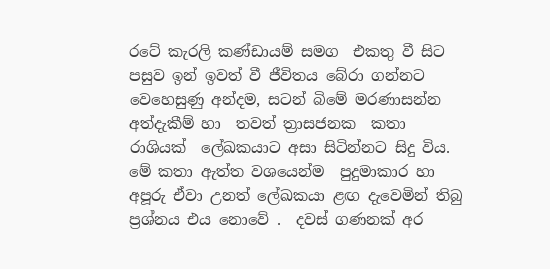රටේ කැරලි කණ්ඩායම් සමග  එකතු වී සිට පසුව ඉන් ඉවත් වී ජීවිතය බේරා ගන්නට වෙහෙසුණු අන්දම, සටන් බිමේ මරණාසන්න අත්දැකීම් හා  තවත් ත්‍රාසජනක  කතා රාශියක්  ලේඛකයාට අසා සිටින්නට සිදු විය. මේ කතා ඇත්ත වශයෙන්ම  පුදුමාකාර හා අපූරු ඒවා උනත් ලේඛකයා ළඟ දැවෙමින් තිබු ප්‍රශ්නය එය නොවේ .  දවස් ගණනක් අර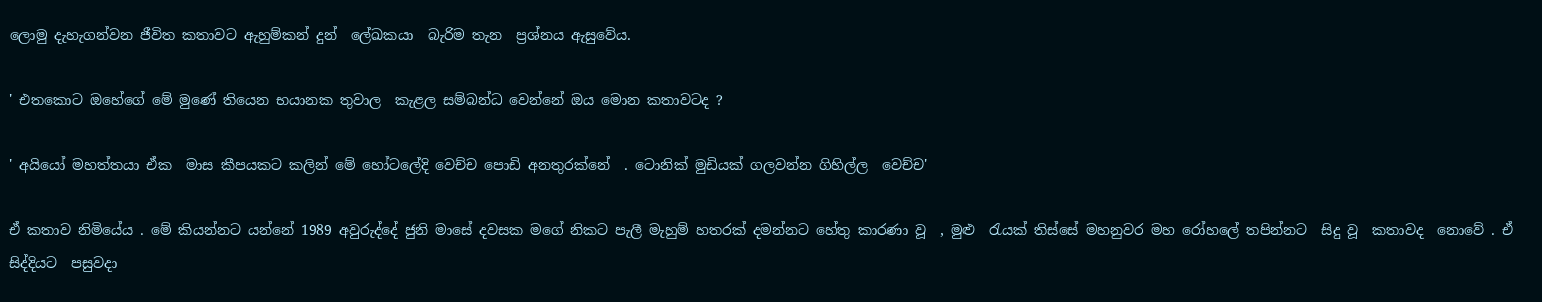ලොමු දැහැගන්වන ජීවිත කතාවට ඇහුම්කන් දුන්  ලේඛකයා  බැරිම තැන  ප්‍රශ්නය ඇසුවේය.

' එතකොට ඔහේගේ මේ මුණේ තියෙන භයානක තුවාල  කැළල සම්බන්ධ වෙන්නේ ඔය මොන කතාවටද ?

' අයියෝ මහත්තයා ඒක  මාස කීපයකට කලින් මේ හෝටලේදි වෙච්ච පොඩි අනතුරක්නේ  . ටොනික් මුඩියක් ගලවන්න ගිහිල්ල  වෙච්ච'

ඒ කතාව නිමියේය . මේ කියන්නට යන්නේ 1989 අවුරුද්දේ ජුනි මාසේ දවසක මගේ නිකට පැලී මැහුම් හතරක් දමන්නට හේතු කාරණා වූ  , මුළු  රැයක් තිස්සේ මහනුවර මහ රෝහලේ තපින්නට  සිදු වූ  කතාවද  නොවේ . ඒ සිද්දියට  පසුවදා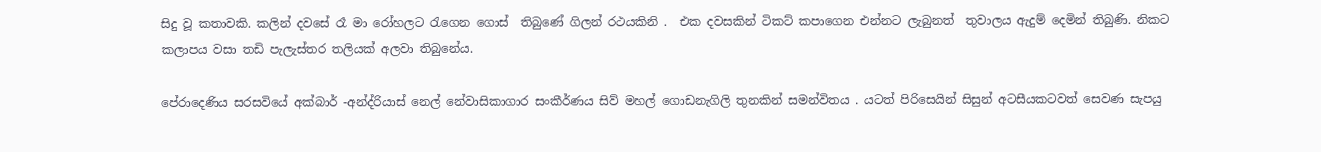සිදු වූ කතාවකි. කලින් දවසේ රෑ මා රෝහලට රැගෙන ගොස්  තිබුණේ ගිලන් රථයකිනි .  එක දවසකින් ටිකට් කපාගෙන එන්නට ලැබුනත්  තුවාලය ඇදුම් දෙමින් තිබුණි. නිකට කලාපය වසා තඩි පැලැස්තර තලියක් අලවා තිබුනේය.

පේරාදෙණිය සරසවියේ අක්බාර් -අන්ද්රියාස් නෙල් නේවාසිකාගාර සංකීර්ණය සිව් මහල් ගොඩනැගිලි තුනකින් සමන්විතය . යටත් පිරිසෙයින් සිසුන් අටසීයකටවත් සෙවණ සැපයු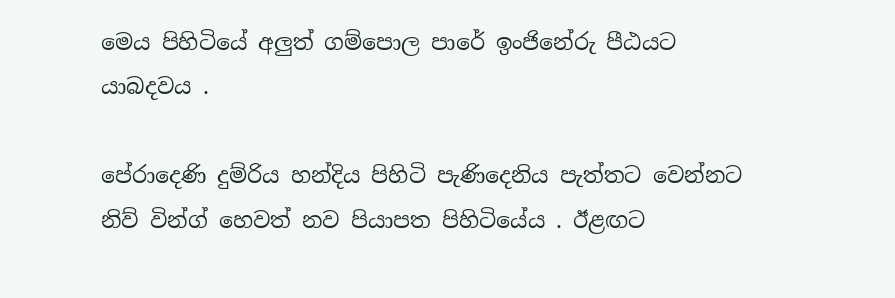මෙය පිහිටියේ අලුත් ගම්පොල පාරේ ඉංජිනේරු පීඨයට යාබදවය .

පේරාදෙණි දුම්රිය හන්දිය පිහිටි පැණිදෙනිය පැත්තට වෙන්නට නිව් වින්ග් හෙවත් නව පියාපත පිහිටියේය . ඊළඟට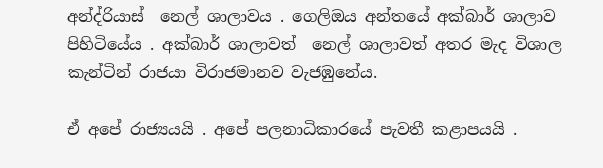අන්ද්රියාස්  නෙල් ශාලාවය . ගෙලිඔය අන්තයේ අක්බාර් ශාලාව පිහිටියේය . අක්බාර් ශාලාවත්  නෙල් ශාලාවත් අතර මැද විශාල කැන්ටින් රාජයා විරාජමානව වැජඹුනේය.

ඒ අපේ රාජ්‍යයයි . අපේ පලනාධිකාරයේ පැවතී කළාපයයි .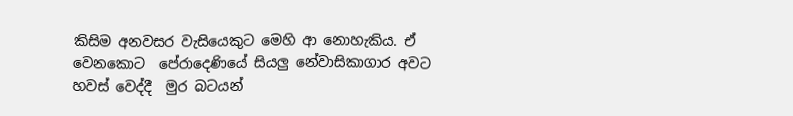කිසිම අනවසර වැසියෙකුට මෙහි ආ නොහැකිය. ඒ  වෙනකොට  පේරාදෙණියේ සියලු නේවාසිකාගාර අවට හවස් වෙද්දී  මුර බටයන්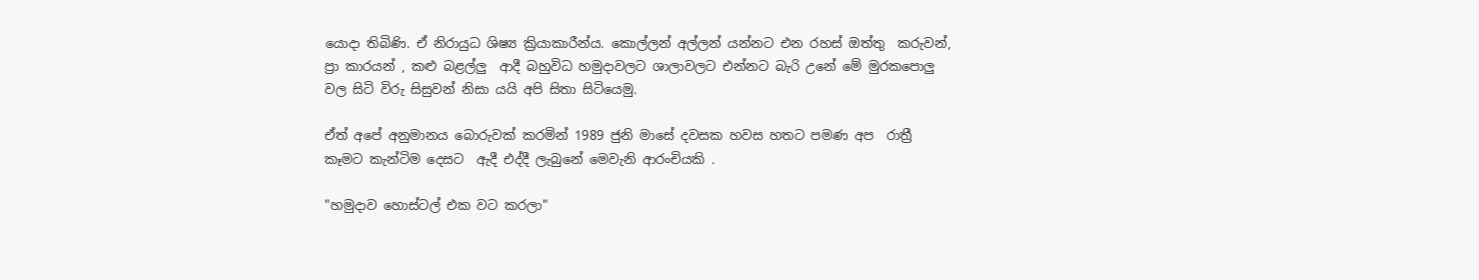යොදා තිබිණි. ඒ නිරායුධ ශිෂ්‍ය ක්‍රියාකාරීන්ය. කොල්ලන් අල්ලන් යන්නට එන රහස් ඔත්තු  කරුවන්, ප්‍රා කාරයන් , කළු බළල්ලු  ආදී බහුවිධ හමුදාවලට ශාලාවලට එන්නට බැරි උනේ මේ මුරකපොලු වල සිටි විරු සිසුවන් නිසා යයි අපි සිතා සිටියෙමු.

ඒත් අපේ අනුමානය බොරුවක් කරමින් 1989 ජුනි මාසේ දවසක හවස හතට පමණ අප  රාත්‍රී කෑමට කැන්ටිම දෙසට  ඇදී එද්දී ලැබුනේ මෙවැනි ආරංචියකි .

"හමුදාව හොස්ටල් එක වට කරලා"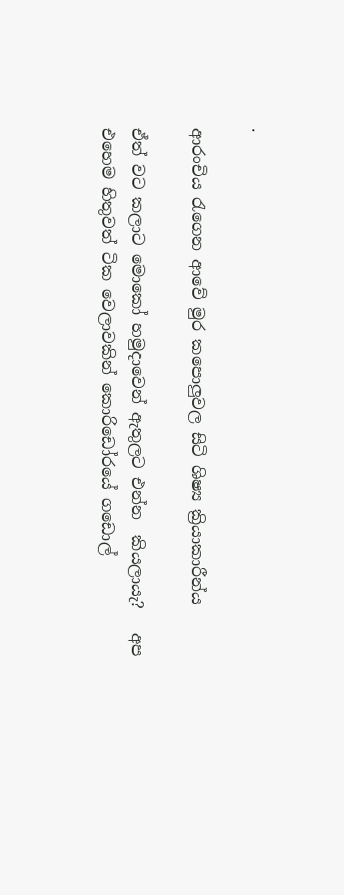.

ආරංචිය රැගෙන ආවේ මුර කපොලුවල සිටි ශිෂ්‍ය ක්‍රියාකාරීන්ය

ඒත් වට කලාට මොකෝ හමුදාවෙන් ඇතුලට එන්න  කියලායැ?   අප එහෙම හිතුවත් ටික වෙලාවකින් කොරිඩෝරයේ ගඩොල්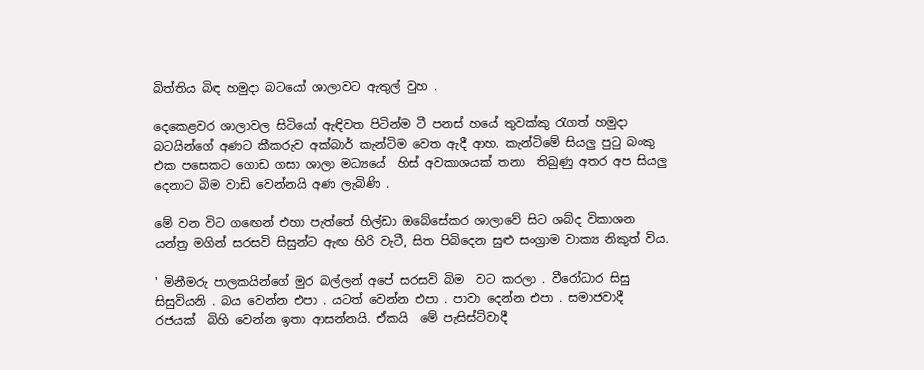බිත්තිය බිඳ හමුදා බටයෝ ශාලාවට ඇතුල් වුහ .

දෙකෙළවර ශාලාවල සිටියෝ ඇඳිවත පිටින්ම ටී පනස් හයේ තුවක්කු රැගත් හමුදා බටයින්ගේ අණට කීකරුව අක්බාර් කැන්ටිම වෙත ඇදී ආහ. කැන්ටිමේ සියලු පුටු බංකු එක පසෙකට ගොඩ ගසා ශාලා මධ්‍යයේ  හිස් අවකාශයක් තනා  තිබුණු අතර අප සියලු දෙනාට බිම වාඩි වෙන්නයි අණ ලැබිණි .

මේ වන විට ගඟෙන් එහා පැත්තේ හිල්ඩා ඔබේසේකර ශාලාවේ සිට ශබ්ද විකාශන යන්ත්‍ර මගින් සරසවි සිසුන්ට ඇඟ හිරි වැටී, සිත පිබිදෙන සුළු සංග්‍රාම වාක්‍ය නිකුත් විය.

' මිනීමරු පාලකයින්ගේ මුර බල්ලන් අපේ සරසවි බිම  වට කරලා . වීරෝධාර සිසු සිසුවියනි . බය වෙන්න එපා . යටත් වෙන්න එපා . පාවා දෙන්න එපා . සමාජවාදී  රජයක්  බිහි වෙන්න ඉතා ආසන්නයි. ඒකයි  මේ පැසිස්ට්වාදී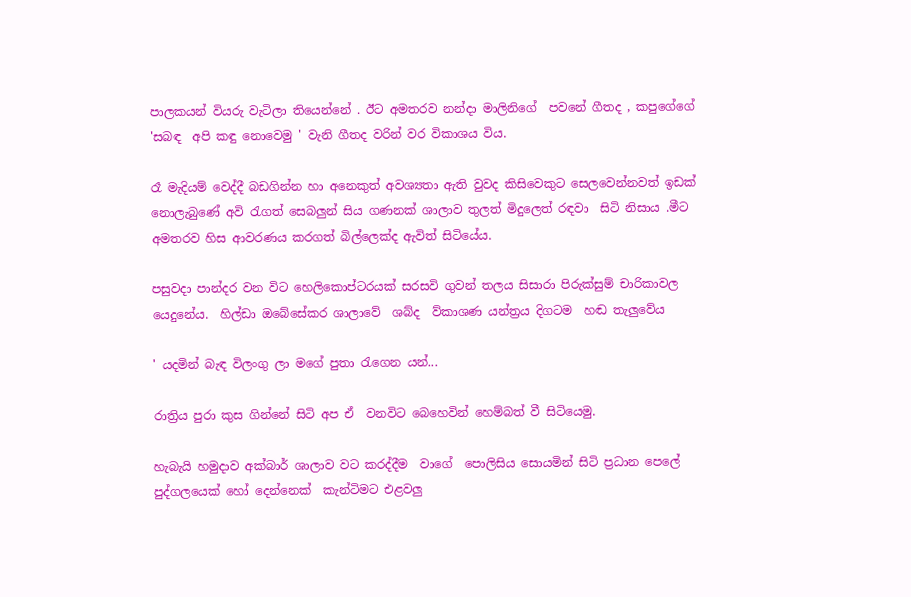පාලකයන් වියරු වැටිලා තියෙන්නේ . ඊට අමතරව නන්දා මාලිනිගේ  පවනේ ගීතද , කපුගේගේ   'සබඳ  අපි කඳු නොවෙමු ' වැනි ගීතද වරින් වර විකාශය විය.

රෑ මැදියම් වෙද්දී බඩගින්න හා අනෙකුත් අවශ්‍යතා ඇති වුවද කිසිවෙකුට සෙලවෙන්නවත් ඉඩක් නොලැබුණේ අවි රැගත් සෙබලුන් සිය ගණනක් ශාලාව තුලත් මිදුලෙත් රඳවා  සිටි නිසාය .මීට  අමතරව හිස ආවරණය කරගත් බිල්ලෙක්ද ඇවිත් සිටියේය.

පසුවදා පාන්දර වන විට හෙලිකොප්ටරයක් සරසවි ගුවන් තලය සිසාරා පිරුක්සුම් චාරිකාවල යෙදුනේය.  හිල්ඩා ඔබේසේකර ශාලාවේ  ශබ්ද  ව්කාශණ යන්ත්‍රය දිගටම  හඬ තැලුවේය

' යදමින් බැඳ විලංගු ලා මගේ පුතා රැගෙන යන්...

රාත්‍රිය පුරා කුස ගින්නේ සිටි අප ඒ  වනවිට බෙහෙවින් හෙම්බත් වී සිටියෙමු.

හැබැයි හමුදාව අක්බාර් ශාලාව වට කරද්දීම  වාගේ  පොලිසිය සොයමින් සිටි ප්‍රධාන පෙලේ  පුද්ගලයෙක් හෝ දෙන්නෙක්  කැන්ටිමට එළවලු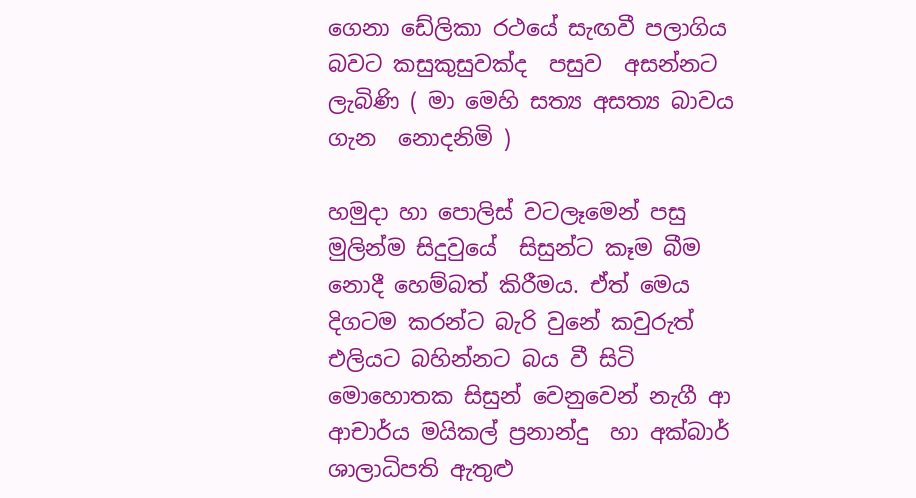ගෙනා ඩේලිකා රථයේ සැඟවී පලාගිය බවට කසුකුසුවක්ද  පසුව  අසන්නට  ලැබිණි ( මා මෙහි සත්‍ය අසත්‍ය බාවය ගැන  නොදනිමි )

හමුදා හා පොලිස් වටලෑමෙන් පසු මුලින්ම සිදුවුයේ  සිසුන්ට කෑම බීම නොදී හෙම්බත් කිරීමය. ඒත් මෙය දිගටම කරන්ට බැරි වුනේ කවුරුත් එලියට බහින්නට බය වී සිටි මොහොතක සිසුන් වෙනුවෙන් නැගී ආ  ආචාර්ය මයිකල් ප්‍රනාන්දු  හා අක්බාර් ශාලාධිපති ඇතුළු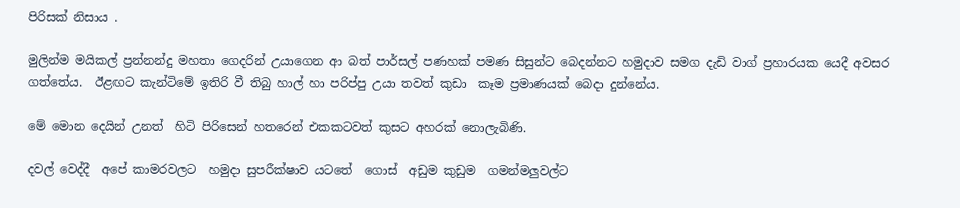පිරිසක් නිසාය .

මුලින්ම මයිකල් ප්‍රන්නන්දු මහතා ගෙදරින් උයාගෙන ආ බත් පාර්සල් පණහක් පමණ සිසුන්ට බෙදන්නට හමුදාව සමග දැඩි වාග් ප්‍රහාරයක යෙදී අවසර ගත්තේය.  ඊළඟට කැන්ටිමේ ඉතිරි වී තිබු හාල් හා පරිප්පු උයා තවත් කුඩා  කෑම ප්‍රමාණයක් බෙදා දුන්නේය.

මේ මොන දෙයින් උනත්  හිටි පිරිසෙන් හතරෙන් එකකටවත් කුසට අහරක් නොලැබිණි.

දවල් වෙද්දී  අපේ කාමරවලට  හමුදා සුපරීක්ෂාව යටතේ  ගොස්  අඩුම කුඩුම  ගමන්මලුවල්ට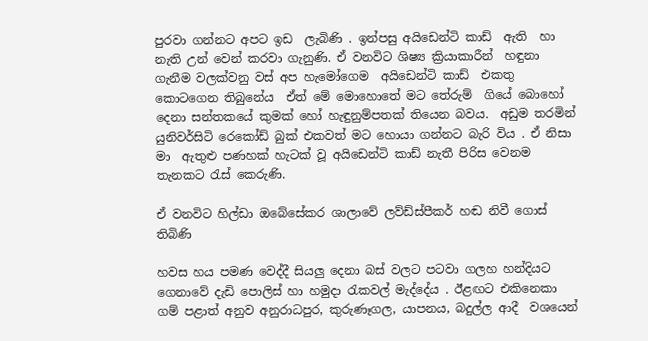පුරවා ගන්නට අපට ඉඩ  ලැබිණි . ඉන්පසු අයිඩෙන්ටි කාඩ්  ඇති  හා නැති උන් වෙන් කරවා ගැනුණි. ඒ වනවිට ශිෂ්‍ය ක්‍රියාකාරීන්  හඳුනා ගැනීම වලක්වනු වස් අප හැමෝගෙම  අයිඩෙන්ටි කාඩ්  එකතු කොටගෙන තිබුනේය  ඒත් මේ මොහොතේ මට තේරුම්  ගියේ බොහෝ  දෙනා සන්තකයේ කුමක් හෝ හැඳුනුම්පතක් තියෙන බවය.  අඩුම තරමින් යුනිවර්සිටි රෙකෝඩ් බුක් එකවත් මට හොයා ගන්නට බැරි විය . ඒ නිසා මා  ඇතුළු පණහක් හැටක් වූ අයිඩෙන්ටි කාඩ් නැතී පිරිස වෙනම තැනකට රැස් කෙරුණි.

ඒ වනවිට හිල්ඩා ඔබේසේකර ශාලාවේ ලව්ඩ්ස්පීකර් හඬ නිවී ගොස් තිබිණි

හවස හය පමණ වෙද්දී සියලු දෙනා බස් වලට පටවා ගලහ හන්දියට ගෙනාවේ දැඩි පොලිස් හා හමුදා රැකවල් මැද්දේය . ඊළඟට එකිනෙකා  ගම් පළාත් අනුව අනුරාධපුර, කුරුණෑගල, යාපනය, බදුල්ල ආදී  වශයෙන්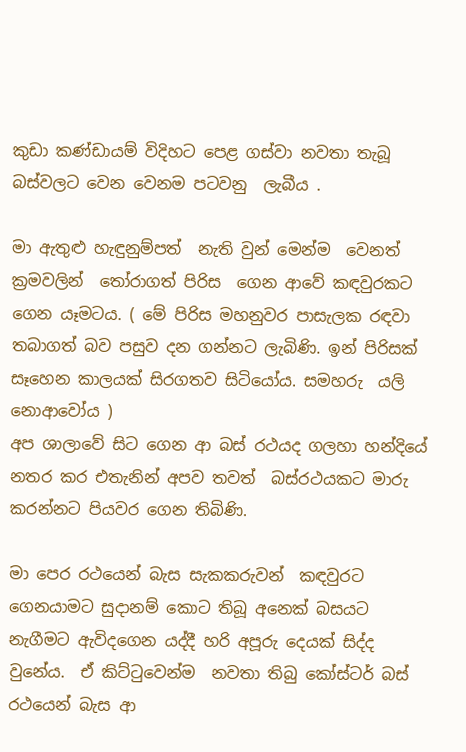කුඩා කණ්ඩායම් විදිහට පෙළ ගස්වා නවතා තැබූ බස්වලට වෙන වෙනම පටවනු  ලැබීය .

මා ඇතුළු හැඳුනුම්පත්  නැති වුන් මෙන්ම  වෙනත් ක්‍රමවලින්  තෝරාගත් පිරිස  ගෙන ආවේ කඳවුරකට ගෙන යෑමටය. ( මේ පිරිස මහනුවර පාසැලක රඳවා තබාගත් බව පසුව දන ගන්නට ලැබිණි. ඉන් පිරිසක්   සෑහෙන කාලයක් සිරගතව සිටියෝය. සමහරු  යලි නොආවෝය )
අප ශාලාවේ සිට ගෙන ආ බස් රථයද ගලහා හන්දියේ නතර කර එතැනින් අපව තවත්  බස්රථයකට මාරු කරන්නට පියවර ගෙන තිබිණි.

මා පෙර රථයෙන් බැස සැකකරුවන්  කඳවුරට ගෙනයාමට සුදානම් කොට තිබූ අනෙක් බසයට  නැගීමට ඇවිදගෙන යද්දී හරි අපූරු දෙයක් සිද්ද වුනේය.  ඒ කිට්ටුවෙන්ම  නවතා තිබු කෝස්ටර් බස් රථයෙන් බැස ආ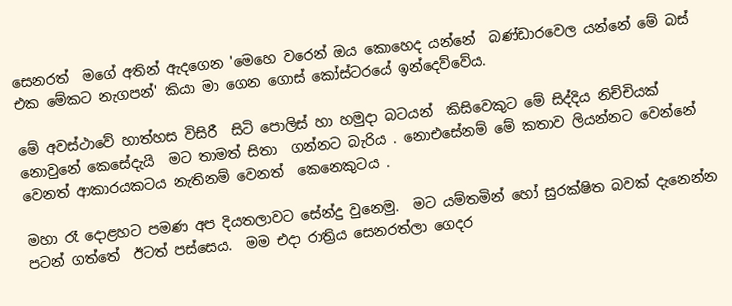සෙනරත්  මගේ අතින් ඇදගෙන 'මෙහෙ වරෙන් ඔය කොහෙද යන්නේ  බණ්ඩාරවෙල යන්නේ මේ බස් එක මේකට නැගපන්' කියා මා ගෙන ගොස් කෝස්ටරයේ ඉන්දෙව්වේය.

මේ අවස්ථාවේ හාත්හස විසිරී  සිටි පොලිස් හා හමුදා බටයන්  කිසිවෙකුට මේ සිද්දිය නිච්චියක් නොවුනේ කෙසේදැයි  මට තාමත් සිතා  ගන්නට බැරිය . නොඑසේනම් මේ කතාව ලියන්නට වෙන්නේ වෙනත් ආකාරයකටය නැතිනම් වෙනත්  කෙනෙකුටය .

මහා රෑ දොළහට පමණ අප දියතලාවට සේන්දු වුනෙමු.  මට යම්තමින් හෝ සුරක්ෂිත බවක් දැනෙන්න  පටන් ගත්තේ  ඊටත් පස්සෙය.  මම එදා රාත්‍රිය සෙනරත්ලා ගෙදර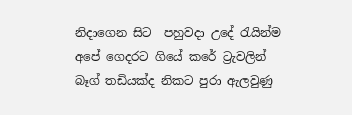නිදාගෙන සිට  පහුවදා උදේ රැයින්ම  අපේ ගෙදරට ගියේ කරේ ට්‍රැවලින් බෑග් තඩියක්ද නිකට පුරා ඇලවුණු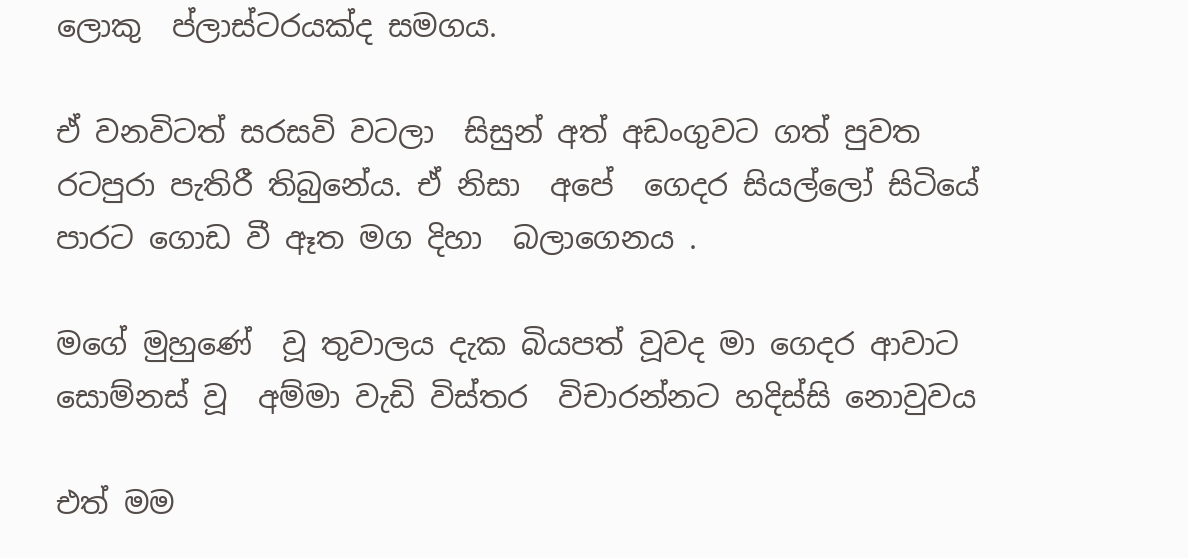ලොකු  ප්ලාස්ටරයක්ද සමගය.

ඒ වනවිටත් සරසවි වටලා  සිසුන් අත් අඩංගුවට ගත් පුවත රටපුරා පැතිරී තිබුනේය. ඒ නිසා  අපේ  ගෙදර සියල්ලෝ සිටියේ පාරට ගොඩ වී ඈත මග දිහා  බලාගෙනය .

මගේ මුහුණේ  වූ තුවාලය දැක බියපත් වූවද මා ගෙදර ආවාට  සොම්නස් වූ  අම්මා වැඩි විස්තර  විචාරන්නට හදිස්සි නොවුවය

එත් මම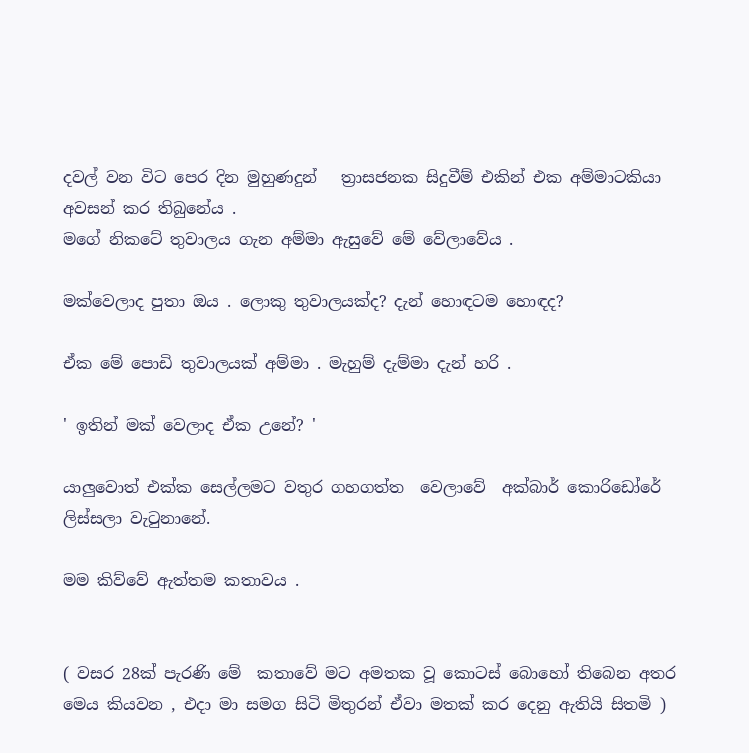දවල් වන විට පෙර දින මුහුණදුන්   ත්‍රාසජනක සිදුවීම් එකින් එක අම්මාටකියා  අවසන් කර තිබුනේය .
මගේ නිකටේ තුවාලය ගැන අම්මා ඇසුවේ මේ වේලාවේය .

මක්වෙලාද පුතා ඔය . ලොකු තුවාලයක්ද? දැන් හොඳටම හොඳද?

ඒක මේ පොඩි තුවාලයක් අම්මා . මැහුම් දැම්මා දැන් හරි .

' ඉතින් මක් වෙලාද ඒක උනේ? '

යාලුවොත් එක්ක සෙල්ලමට වතුර ගහගත්ත  වෙලාවේ  අක්බාර් කොරිඩෝරේ ලිස්සලා වැටුනානේ.

මම කිව්වේ ඇත්තම කතාවය .


( වසර 28ක් පැරණි මේ  කතාවේ මට අමතක වූ කොටස් බොහෝ තිබෙන අතර මෙය කියවන , එදා මා සමග සිටි මිතුරන් ඒවා මතක් කර දෙනු ඇතියි සිතමි )